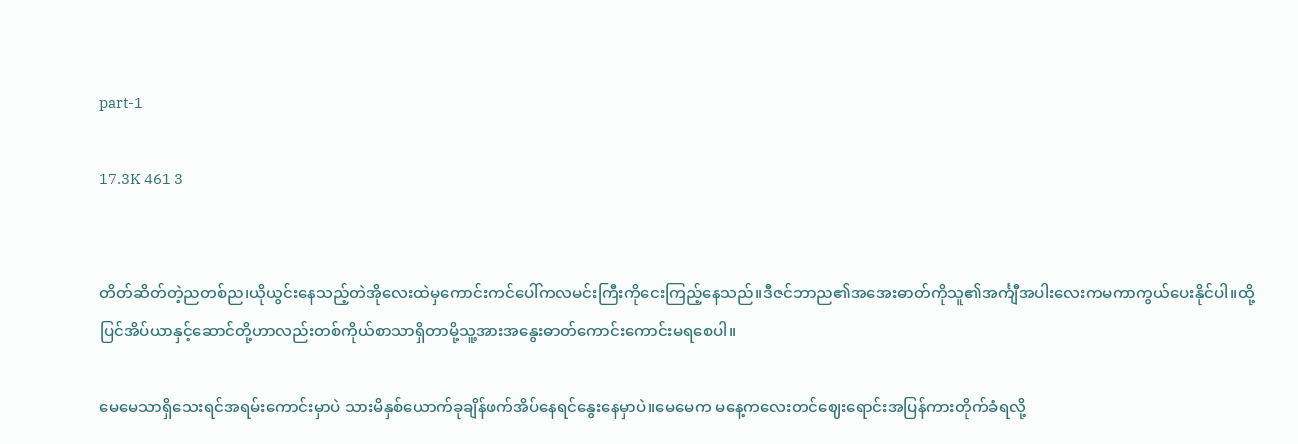part-1

17.3K 461 3


တိတ်ဆိတ်တဲ့ညတစ်ည၊ယိုယွင်းနေသည့်တဲအိုလေးထဲမှကောင်းကင်ပေါ်ကလမင်းကြီးကိုငေးကြည့်နေသည်။ဒီဇင်ဘာည၏အအေးဓာတ်ကိုသူ၏အင်္ကျီအပါးလေးကမကာကွယ်ပေးနိုင်ပါ။ထို့ပြင်အိပ်ယာနှင့်ဆောင်တို့ဟာလည်းတစ်ကိုယ်စာသာရှိတာမို့သူ့အားအနွေးဓာတ်ကောင်းကောင်းမရစေပါ။

မေမေသာရှိသေးရင်အရမ်းကောင်းမှာပဲ သားမိနှစ်ယောက်ခုချိန်ဖက်အိပ်နေရင်နွေးနေမှာပဲ။မေမေက မနေ့ကလေးတင်ဈေးရောင်းအပြန်ကားတိုက်ခံရလို့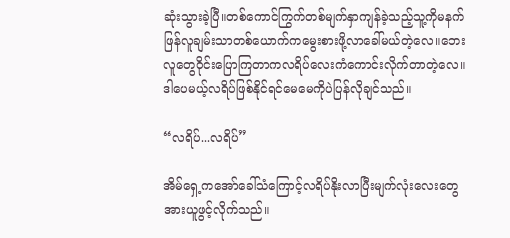ဆုံးသွားခဲ့ပြီ။တစ်ကောင်ကြွက်တစ်မျက်နှာကျန်ခဲ့သည့်သူ့ကိုမနက်ဖြန်လူချမ်းသာတစ်ယောက်ကမွေးစားဖို့လာခေါ်မယ်တဲ့လေ။ဘေးလူတွေဝိုင်းပြောကြတာကလရိပ်လေးကံကောင်းလိုက်တာတဲ့လေ။ဒါပေမယ့်လရိပ်ဖြစ်နိုင်ရင်မေမေကိုပဲပြန်လိုချင်သည်။

“လရိပ်...လရိပ်”

အိမ်ရှေ့ကအော်ခေါ်သံကြောင့်လရိပ်နိုးလာပြီးမျက်လုံးလေးတွေအားယူဖွင့်လိုက်သည်။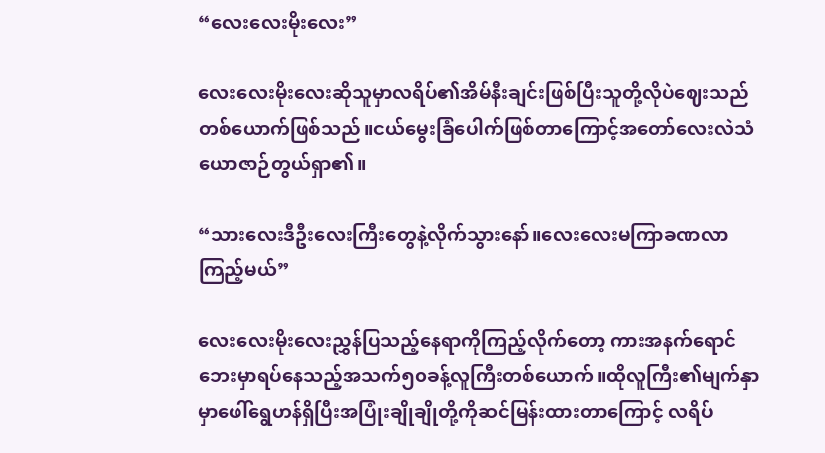“လေးလေးမိုးလေး”

လေးလေးမိုးလေးဆိုသူမှာလရိပ်၏အိမ်နီးချင်းဖြစ်ပြီးသူတို့လိုပဲဈေးသည်တစ်ယောက်ဖြစ်သည်။ငယ်မွေးခြံပေါက်ဖြစ်‌တာကြောင့်အတော်လေးလဲသံယောဇာဉ်တွယ်ရှာ၏။

“သားလေးဒီဦးလေးကြီးတွေနဲ့လိုက်သွားနော်။လေးလေးမကြာခဏလာကြည့်မယ်”

လေးလေးမိုးလေးညွှန်ပြသည့်နေရာကိုကြည့်လိုက်တော့ ကားအနက်ရောင်ဘေးမှာရပ်နေသည့်အသက်၅၀ခန့်လူကြီးတစ်ယောက်။ထိုလူကြီး၏မျက်နှာမှာဖေါ်ရွေဟန်ရှိပြီးအပြုံးချိုချိုတို့ကိုဆင်မြန်းထားတာကြောင့် လရိပ်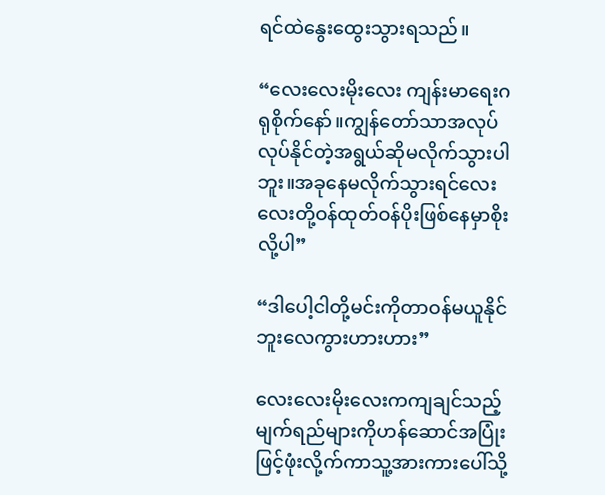ရင်ထဲနွေးထွေးသွားရသည်။

“လေးလေးမိုးလေး ကျန်းမာရေးဂရုစိုက်နော်။ကျွန်တော်သာအလုပ်လုပ်နိုင်တဲ့အရွယ်ဆိုမလိုက်သွားပါဘူး။အခုနေမလိုက်သွားရင်လေးလေးတို့ဝန်ထုတ်ဝန်ပိုးဖြစ်နေမှာစိုးလို့ပါ”

“ဒါပေါ့ငါ‌တို့မင်းကိုတာဝန်မယူနိုင်ဘူးလေကွားဟားဟား”

လေးလေးမိုးလေးကကျချင်သည့်မျက်ရည်များကိုဟန်ဆောင်အပြုံးဖြင့်ဖုံးလို့က်ကာသူ့အားကားပေါ်သို့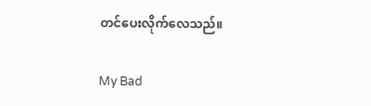တင်ပေးလိုက်လေသည်။

My Bad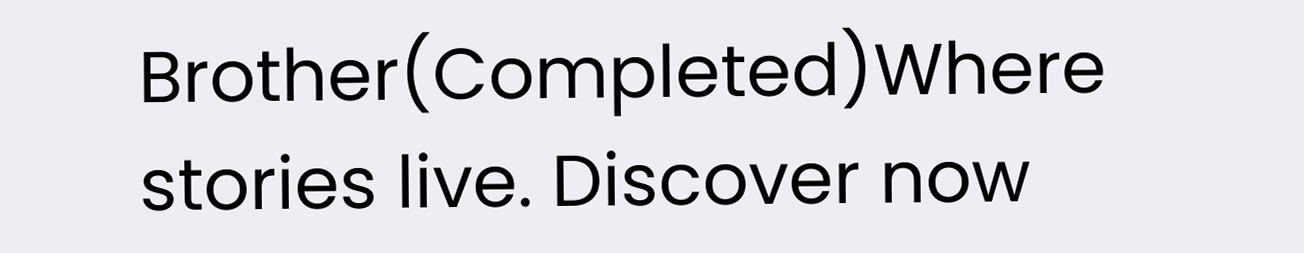Brother(Completed)Where stories live. Discover now